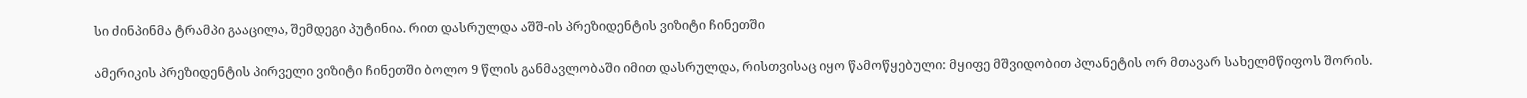სი ძინპინმა ტრამპი გააცილა, შემდეგი პუტინია. რით დასრულდა აშშ-ის პრეზიდენტის ვიზიტი ჩინეთში

ამერიკის პრეზიდენტის პირველი ვიზიტი ჩინეთში ბოლო 9 წლის განმავლობაში იმით დასრულდა, რისთვისაც იყო წამოწყებული: მყიფე მშვიდობით პლანეტის ორ მთავარ სახელმწიფოს შორის.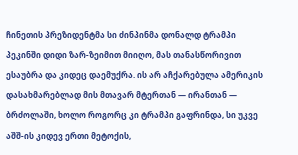ჩინეთის პრეზიდენტმა სი ძინპინმა დონალდ ტრამპი პეკინში დიდი ზარ-ზეიმით მიიღო, მას თანასწორივით ესაუბრა და კიდეც დაემუქრა. ის არ აჩქარებულა ამერიკის დასახმარებლად მის მთავარ მტერთან — ირანთან — ბრძოლაში, ხოლო როგორც კი ტრამპი გაფრინდა, სი უკვე აშშ-ის კიდევ ერთი მეტოქის,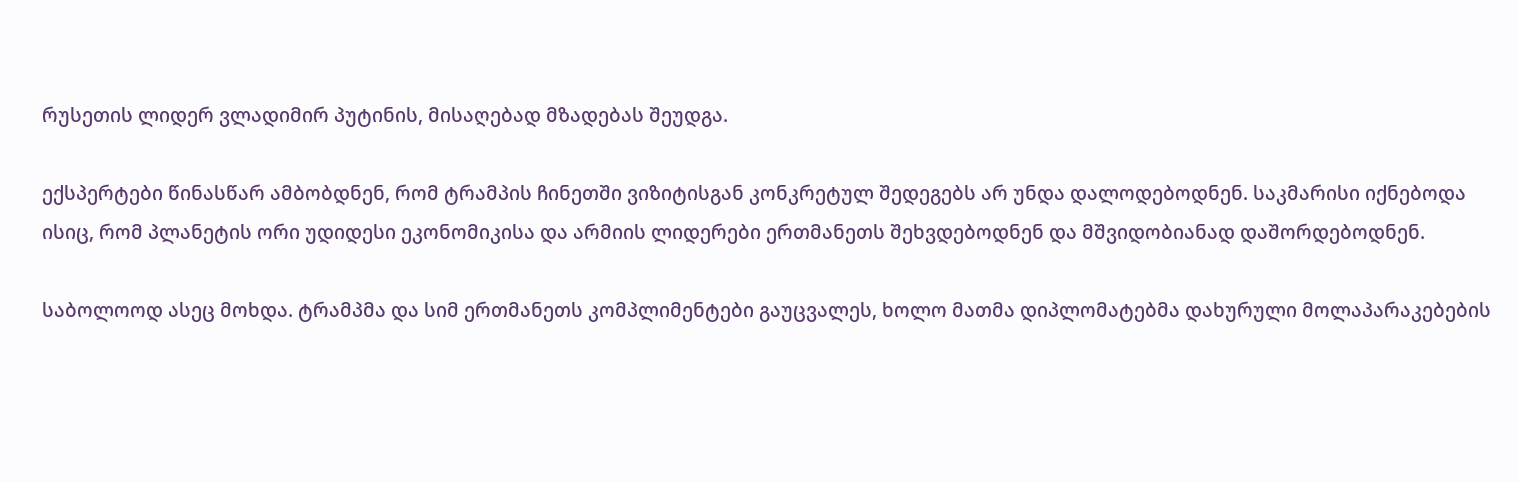რუსეთის ლიდერ ვლადიმირ პუტინის, მისაღებად მზადებას შეუდგა.

ექსპერტები წინასწარ ამბობდნენ, რომ ტრამპის ჩინეთში ვიზიტისგან კონკრეტულ შედეგებს არ უნდა დალოდებოდნენ. საკმარისი იქნებოდა ისიც, რომ პლანეტის ორი უდიდესი ეკონომიკისა და არმიის ლიდერები ერთმანეთს შეხვდებოდნენ და მშვიდობიანად დაშორდებოდნენ.

საბოლოოდ ასეც მოხდა. ტრამპმა და სიმ ერთმანეთს კომპლიმენტები გაუცვალეს, ხოლო მათმა დიპლომატებმა დახურული მოლაპარაკებების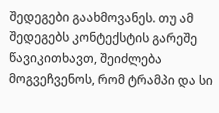შედეგები გაახმოვანეს. თუ ამ შედეგებს კონტექსტის გარეშე წავიკითხავთ, შეიძლება მოგვეჩვენოს, რომ ტრამპი და სი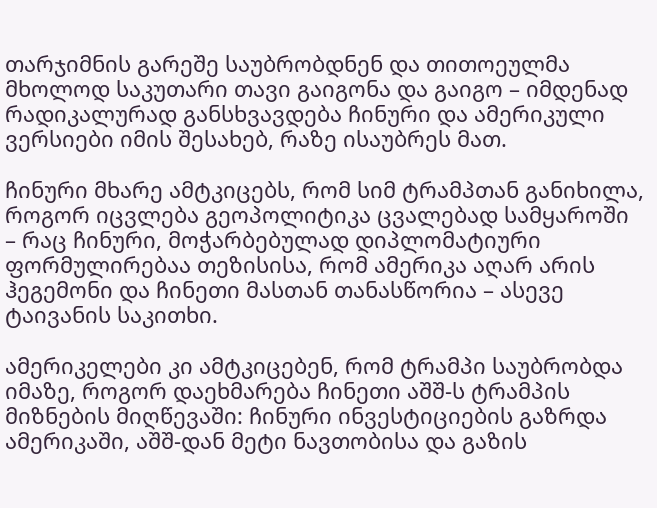თარჯიმნის გარეშე საუბრობდნენ და თითოეულმა მხოლოდ საკუთარი თავი გაიგონა და გაიგო – იმდენად რადიკალურად განსხვავდება ჩინური და ამერიკული ვერსიები იმის შესახებ, რაზე ისაუბრეს მათ.

ჩინური მხარე ამტკიცებს, რომ სიმ ტრამპთან განიხილა, როგორ იცვლება გეოპოლიტიკა ცვალებად სამყაროში – რაც ჩინური, მოჭარბებულად დიპლომატიური ფორმულირებაა თეზისისა, რომ ამერიკა აღარ არის ჰეგემონი და ჩინეთი მასთან თანასწორია – ასევე ტაივანის საკითხი.

ამერიკელები კი ამტკიცებენ, რომ ტრამპი საუბრობდა იმაზე, როგორ დაეხმარება ჩინეთი აშშ-ს ტრამპის მიზნების მიღწევაში: ჩინური ინვესტიციების გაზრდა ამერიკაში, აშშ-დან მეტი ნავთობისა და გაზის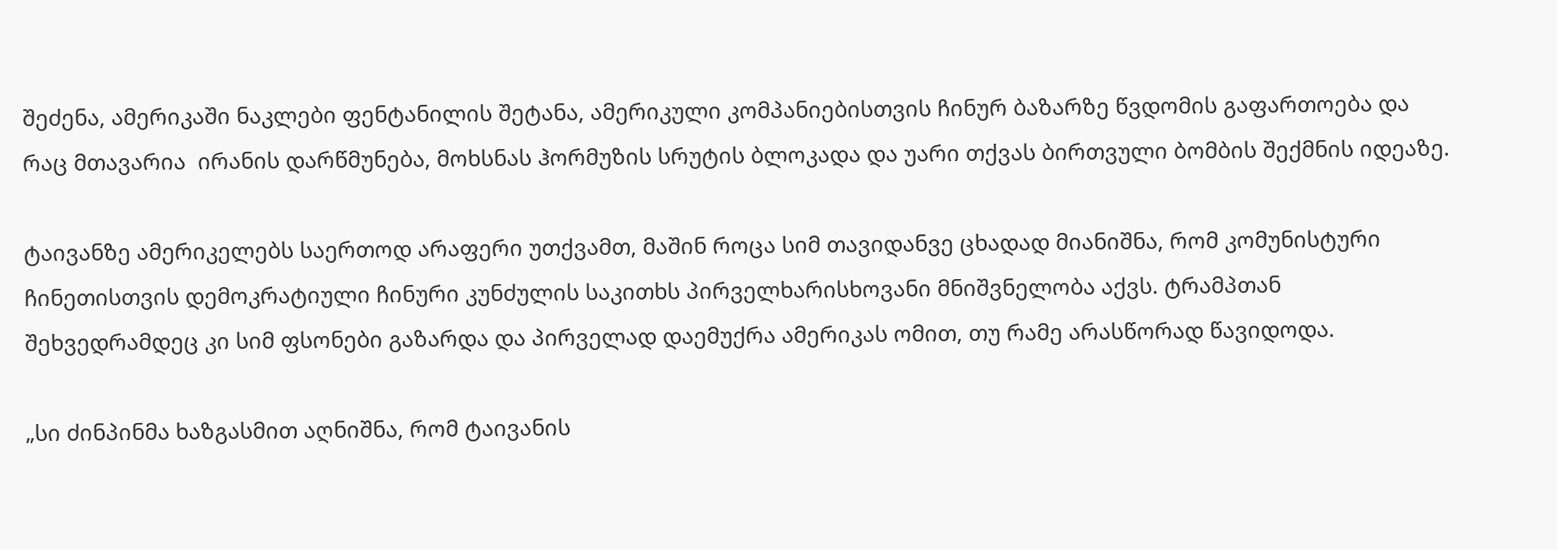შეძენა, ამერიკაში ნაკლები ფენტანილის შეტანა, ამერიკული კომპანიებისთვის ჩინურ ბაზარზე წვდომის გაფართოება და  რაც მთავარია  ირანის დარწმუნება, მოხსნას ჰორმუზის სრუტის ბლოკადა და უარი თქვას ბირთვული ბომბის შექმნის იდეაზე.

ტაივანზე ამერიკელებს საერთოდ არაფერი უთქვამთ, მაშინ როცა სიმ თავიდანვე ცხადად მიანიშნა, რომ კომუნისტური ჩინეთისთვის დემოკრატიული ჩინური კუნძულის საკითხს პირველხარისხოვანი მნიშვნელობა აქვს. ტრამპთან შეხვედრამდეც კი სიმ ფსონები გაზარდა და პირველად დაემუქრა ამერიკას ომით, თუ რამე არასწორად წავიდოდა.

„სი ძინპინმა ხაზგასმით აღნიშნა, რომ ტაივანის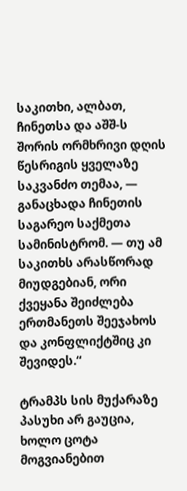საკითხი, ალბათ, ჩინეთსა და აშშ-ს შორის ორმხრივი დღის წესრიგის ყველაზე საკვანძო თემაა, — განაცხადა ჩინეთის საგარეო საქმეთა სამინისტრომ. — თუ ამ საკითხს არასწორად მიუდგებიან, ორი ქვეყანა შეიძლება ერთმანეთს შეეჯახოს და კონფლიქტშიც კი შევიდეს.“

ტრამპს სის მუქარაზე პასუხი არ გაუცია, ხოლო ცოტა მოგვიანებით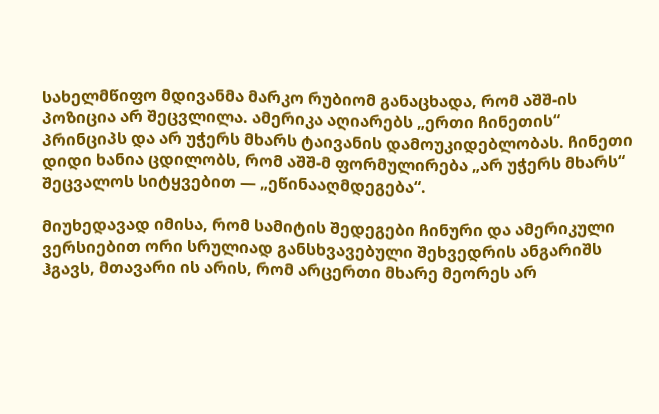სახელმწიფო მდივანმა მარკო რუბიომ განაცხადა, რომ აშშ-ის პოზიცია არ შეცვლილა. ამერიკა აღიარებს „ერთი ჩინეთის“ პრინციპს და არ უჭერს მხარს ტაივანის დამოუკიდებლობას. ჩინეთი დიდი ხანია ცდილობს, რომ აშშ-მ ფორმულირება „არ უჭერს მხარს“ შეცვალოს სიტყვებით — „ეწინააღმდეგება“.

მიუხედავად იმისა, რომ სამიტის შედეგები ჩინური და ამერიკული ვერსიებით ორი სრულიად განსხვავებული შეხვედრის ანგარიშს ჰგავს, მთავარი ის არის, რომ არცერთი მხარე მეორეს არ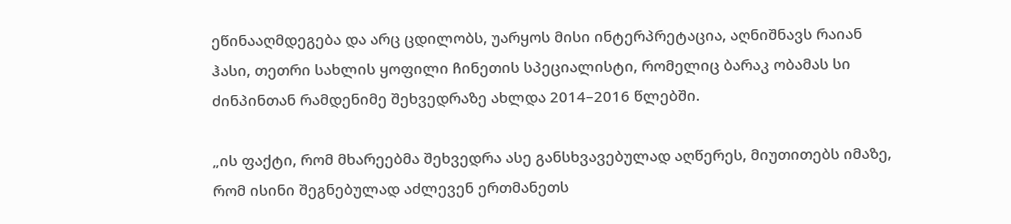ეწინააღმდეგება და არც ცდილობს, უარყოს მისი ინტერპრეტაცია, აღნიშნავს რაიან ჰასი, თეთრი სახლის ყოფილი ჩინეთის სპეციალისტი, რომელიც ბარაკ ობამას სი ძინპინთან რამდენიმე შეხვედრაზე ახლდა 2014–2016 წლებში.

„ის ფაქტი, რომ მხარეებმა შეხვედრა ასე განსხვავებულად აღწერეს, მიუთითებს იმაზე, რომ ისინი შეგნებულად აძლევენ ერთმანეთს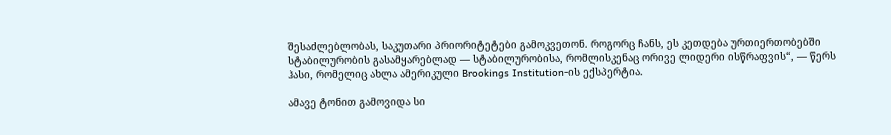შესაძლებლობას, საკუთარი პრიორიტეტები გამოკვეთონ. როგორც ჩანს, ეს კეთდება ურთიერთობებში სტაბილურობის გასამყარებლად — სტაბილურობისა, რომლისკენაც ორივე ლიდერი ისწრაფვის“, — წერს ჰასი, რომელიც ახლა ამერიკული Brookings Institution-ის ექსპერტია.

ამავე ტონით გამოვიდა სი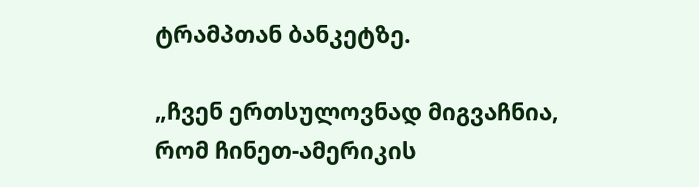ტრამპთან ბანკეტზე.

„ჩვენ ერთსულოვნად მიგვაჩნია, რომ ჩინეთ-ამერიკის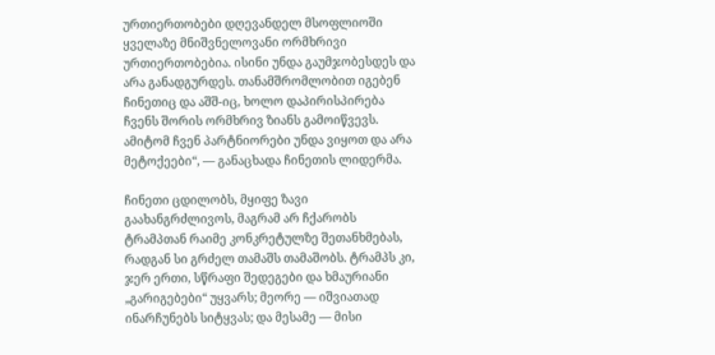ურთიერთობები დღევანდელ მსოფლიოში ყველაზე მნიშვნელოვანი ორმხრივი ურთიერთობებია. ისინი უნდა გაუმჯობესდეს და არა განადგურდეს. თანამშრომლობით იგებენ ჩინეთიც და აშშ-იც, ხოლო დაპირისპირება ჩვენს შორის ორმხრივ ზიანს გამოიწვევს. ამიტომ ჩვენ პარტნიორები უნდა ვიყოთ და არა მეტოქეები“, — განაცხადა ჩინეთის ლიდერმა.

ჩინეთი ცდილობს, მყიფე ზავი გაახანგრძლივოს, მაგრამ არ ჩქარობს ტრამპთან რაიმე კონკრეტულზე შეთანხმებას, რადგან სი გრძელ თამაშს თამაშობს. ტრამპს კი, ჯერ ერთი, სწრაფი შედეგები და ხმაურიანი „გარიგებები“ უყვარს; მეორე — იშვიათად ინარჩუნებს სიტყვას; და მესამე — მისი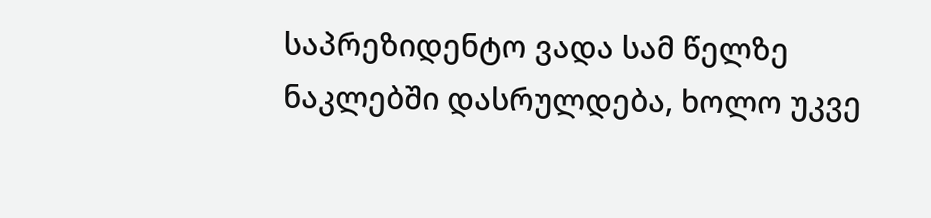საპრეზიდენტო ვადა სამ წელზე ნაკლებში დასრულდება, ხოლო უკვე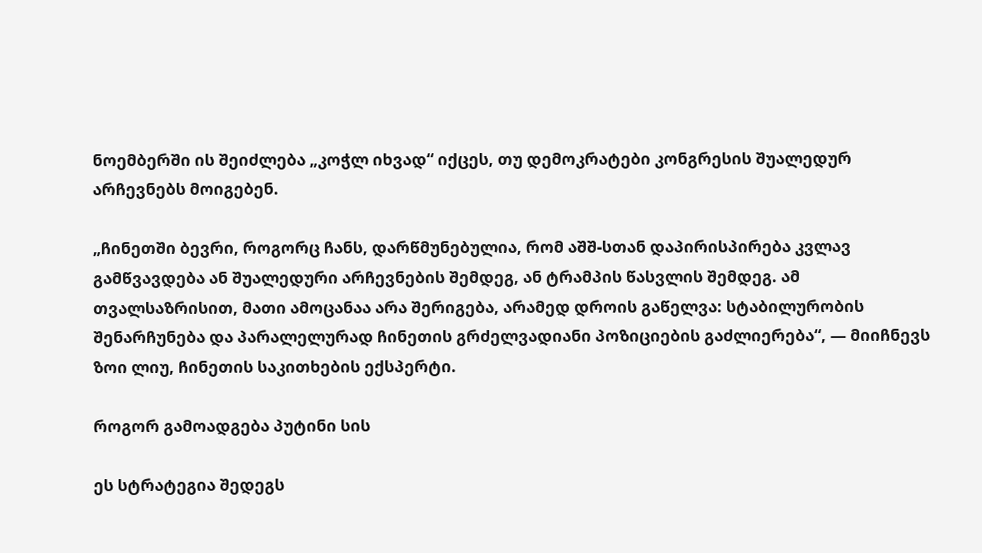ნოემბერში ის შეიძლება „კოჭლ იხვად“ იქცეს, თუ დემოკრატები კონგრესის შუალედურ არჩევნებს მოიგებენ.

„ჩინეთში ბევრი, როგორც ჩანს, დარწმუნებულია, რომ აშშ-სთან დაპირისპირება კვლავ გამწვავდება ან შუალედური არჩევნების შემდეგ, ან ტრამპის წასვლის შემდეგ. ამ თვალსაზრისით, მათი ამოცანაა არა შერიგება, არამედ დროის გაწელვა: სტაბილურობის შენარჩუნება და პარალელურად ჩინეთის გრძელვადიანი პოზიციების გაძლიერება“, — მიიჩნევს ზოი ლიუ, ჩინეთის საკითხების ექსპერტი.

როგორ გამოადგება პუტინი სის

ეს სტრატეგია შედეგს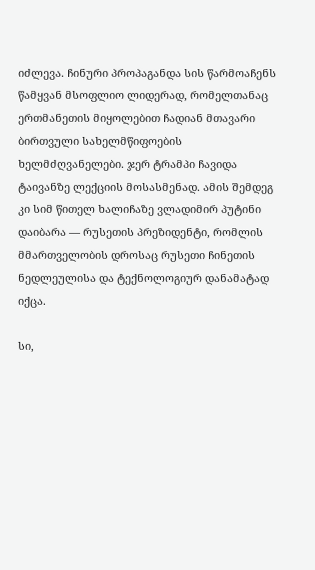იძლევა. ჩინური პროპაგანდა სის წარმოაჩენს წამყვან მსოფლიო ლიდერად, რომელთანაც ერთმანეთის მიყოლებით ჩადიან მთავარი ბირთვული სახელმწიფოების ხელმძღვანელები. ჯერ ტრამპი ჩავიდა ტაივანზე ლექციის მოსასმენად. ამის შემდეგ კი სიმ წითელ ხალიჩაზე ვლადიმირ პუტინი დაიბარა — რუსეთის პრეზიდენტი, რომლის მმართველობის დროსაც რუსეთი ჩინეთის ნედლეულისა და ტექნოლოგიურ დანამატად იქცა.

სი,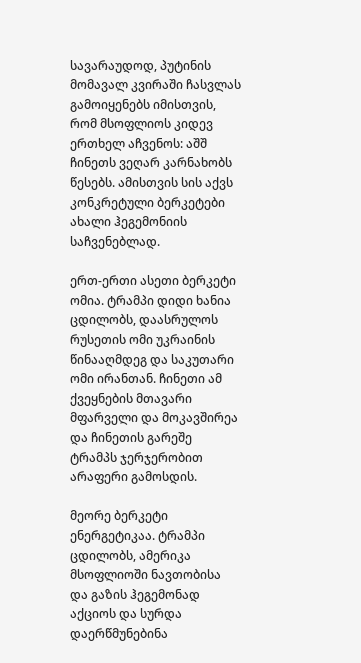სავარაუდოდ, პუტინის მომავალ კვირაში ჩასვლას გამოიყენებს იმისთვის, რომ მსოფლიოს კიდევ ერთხელ აჩვენოს: აშშ ჩინეთს ვეღარ კარნახობს წესებს. ამისთვის სის აქვს კონკრეტული ბერკეტები ახალი ჰეგემონიის საჩვენებლად.

ერთ-ერთი ასეთი ბერკეტი ომია. ტრამპი დიდი ხანია ცდილობს, დაასრულოს რუსეთის ომი უკრაინის წინააღმდეგ და საკუთარი ომი ირანთან. ჩინეთი ამ ქვეყნების მთავარი მფარველი და მოკავშირეა და ჩინეთის გარეშე ტრამპს ჯერჯერობით არაფერი გამოსდის.

მეორე ბერკეტი ენერგეტიკაა. ტრამპი ცდილობს, ამერიკა მსოფლიოში ნავთობისა და გაზის ჰეგემონად აქციოს და სურდა დაერწმუნებინა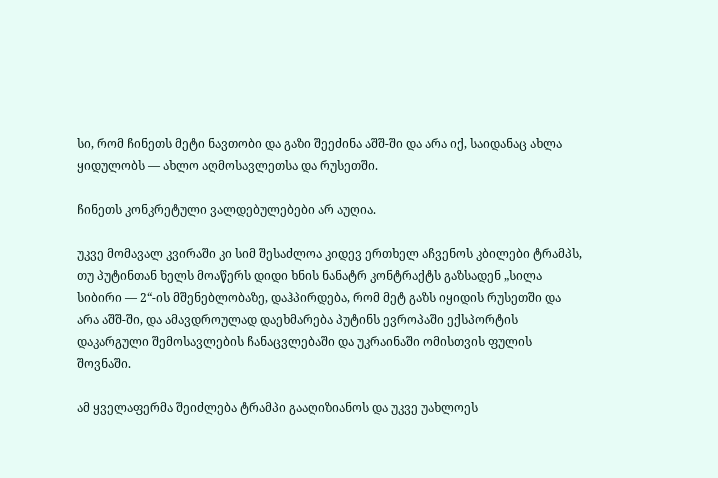სი, რომ ჩინეთს მეტი ნავთობი და გაზი შეეძინა აშშ-ში და არა იქ, საიდანაც ახლა ყიდულობს — ახლო აღმოსავლეთსა და რუსეთში.

ჩინეთს კონკრეტული ვალდებულებები არ აუღია.

უკვე მომავალ კვირაში კი სიმ შესაძლოა კიდევ ერთხელ აჩვენოს კბილები ტრამპს, თუ პუტინთან ხელს მოაწერს დიდი ხნის ნანატრ კონტრაქტს გაზსადენ „სილა სიბირი — 2“-ის მშენებლობაზე, დაჰპირდება, რომ მეტ გაზს იყიდის რუსეთში და არა აშშ-ში, და ამავდროულად დაეხმარება პუტინს ევროპაში ექსპორტის დაკარგული შემოსავლების ჩანაცვლებაში და უკრაინაში ომისთვის ფულის შოვნაში.

ამ ყველაფერმა შეიძლება ტრამპი გააღიზიანოს და უკვე უახლოეს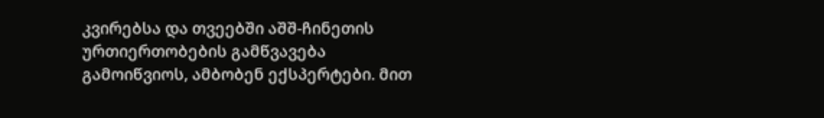კვირებსა და თვეებში აშშ-ჩინეთის ურთიერთობების გამწვავება გამოიწვიოს, ამბობენ ექსპერტები. მით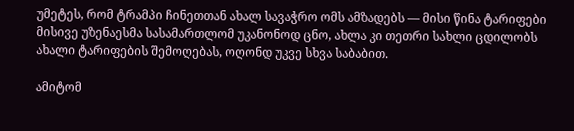უმეტეს, რომ ტრამპი ჩინეთთან ახალ სავაჭრო ომს ამზადებს — მისი წინა ტარიფები მისივე უზენაესმა სასამართლომ უკანონოდ ცნო, ახლა კი თეთრი სახლი ცდილობს ახალი ტარიფების შემოღებას, ოღონდ უკვე სხვა საბაბით.

ამიტომ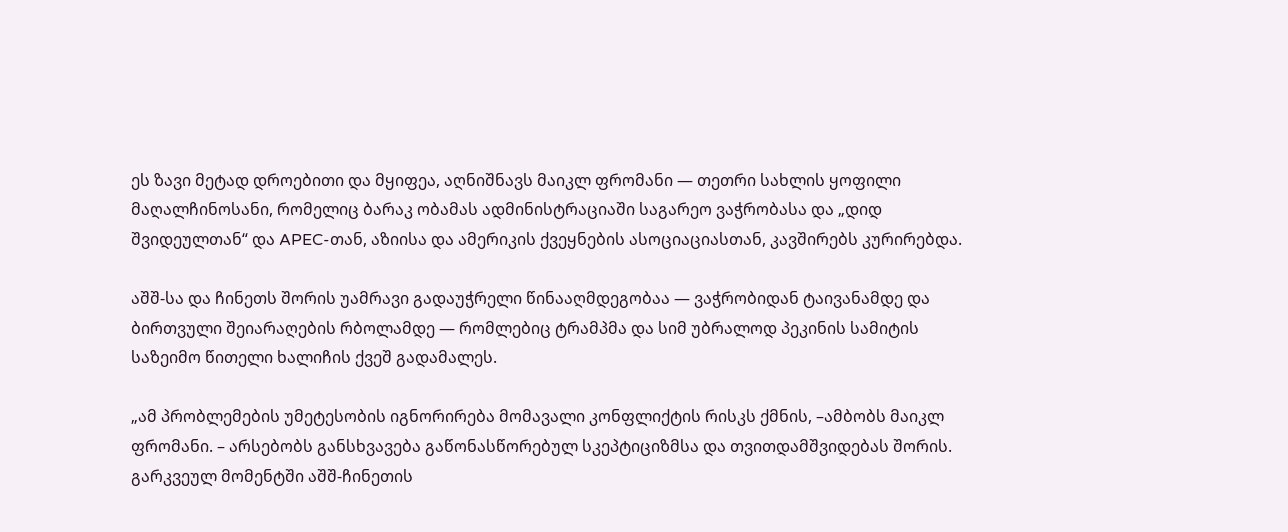ეს ზავი მეტად დროებითი და მყიფეა, აღნიშნავს მაიკლ ფრომანი — თეთრი სახლის ყოფილი მაღალჩინოსანი, რომელიც ბარაკ ობამას ადმინისტრაციაში საგარეო ვაჭრობასა და „დიდ შვიდეულთან“ და APEC-თან, აზიისა და ამერიკის ქვეყნების ასოციაციასთან, კავშირებს კურირებდა.

აშშ-სა და ჩინეთს შორის უამრავი გადაუჭრელი წინააღმდეგობაა — ვაჭრობიდან ტაივანამდე და ბირთვული შეიარაღების რბოლამდე — რომლებიც ტრამპმა და სიმ უბრალოდ პეკინის სამიტის საზეიმო წითელი ხალიჩის ქვეშ გადამალეს.

„ამ პრობლემების უმეტესობის იგნორირება მომავალი კონფლიქტის რისკს ქმნის, –ამბობს მაიკლ ფრომანი. – არსებობს განსხვავება გაწონასწორებულ სკეპტიციზმსა და თვითდამშვიდებას შორის. გარკვეულ მომენტში აშშ-ჩინეთის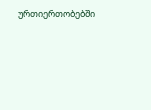ურთიერთობებში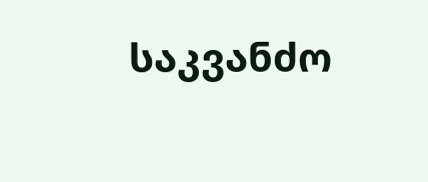საკვანძო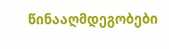წინააღმდეგობები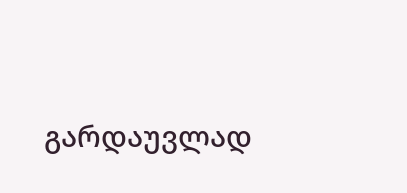გარდაუვლად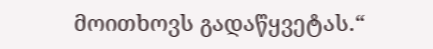მოითხოვს გადაწყვეტას.“